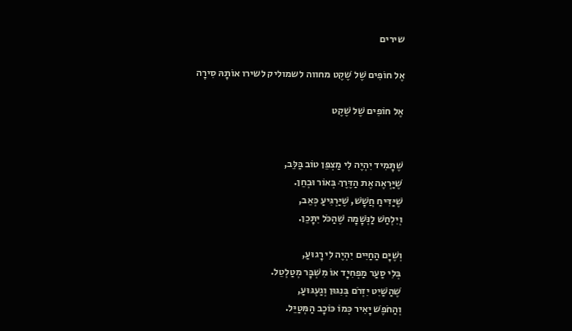שירים

אֶל חוֹפִים שֶׁל שֶׁקֶט מחווה לשמוליק לשירו אוֹתָהּ סִירָה

אֶל חוֹפִים שֶׁל שֶׁקֶט


שֶׁתָּמִיד יִהְיֶה לִי מַצְפֵּן טוֹב בַּלֵּב,
שֶׁיַּרְאֶה אֶת הַדֶּרֶךְ בְּאוֹר וּבְחֵן.
שֶׁיַּדִּיחַ חֲשָׁשׁ, שֶׁיַּרְגִּיעַ כְּאֵב,
וְיִלְחַשׁ לַנְּשָׁמָה שֶׁהַכֹּל יִתָּכֵן.

וְשֶׁיָּם הַחַיִּים יִהְיֶה לִי רָגוּעַ,
בְּלִי סַעַר מַפְחִיָד אוֹ מִשְׁבָּר מְטַלְטֵל.
שֶׁהַשַּׁיִט יִזְרֹם בְּנִגּוּן וְגַעְגּוּעַ,
וְהַחֹפֶשׁ יָאִיר כְּמוֹ כּוֹכָב הַמְּטַיֵּל.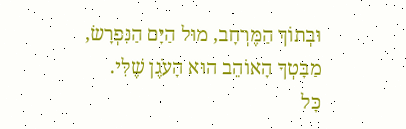וּבְתוֹךְ הַמֶּרְחָב, מוּל הַיָּם הַנִּפְרָשׂ,
מַבָּטְךָ הָאוֹהֵב הוּא הָעֹגֶן שֶׁלִּי.
כָּל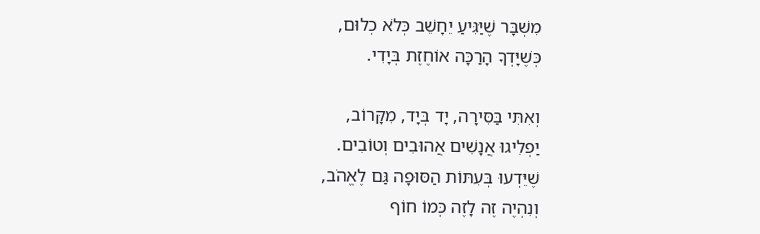מִשְׁבָּר שֶׁיַּגִּיעַ יֵחָשֵׁב כְּלֹא כְלוּם,
כְּשֶׁיָּדְךָ הָרַכָּה אוֹחֶזֶת בְּיָדִי.

וְאִתִּי בַּסִּירָה, יָד בְּיָד, מִקָּרוֹב,
יַפְלִיגוּ אֲנָשִׁים אֲהוּבִים וְטוֹבִים.
שֶׁיֵּדְעוּ בְּעִתּוֹת הַסּוּפָה גַּם לֶאֱהֹב,
וְנִהְיֶה זֶה לָזֶה כְּמוֹ חוֹף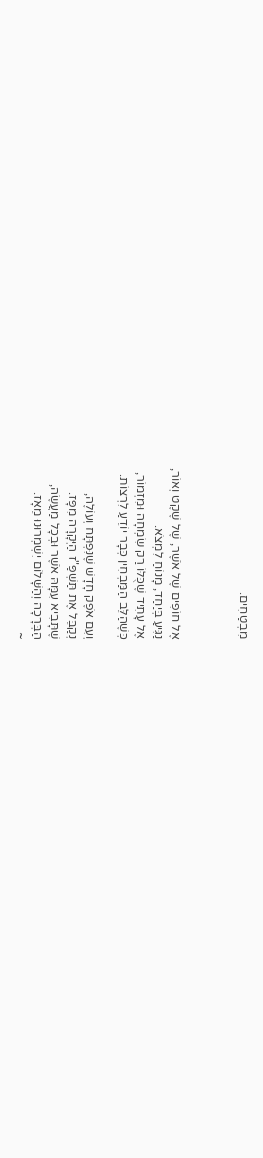מִבְטַחִים.



אֶל חוֹפִים שֶׁל אֹשֶׁר, שֶׁל שֶׁקֶט וְאוֹר,
נַגִּיעַ בְּיַחַד, מָנוֹחַ לִמְצֹא.
אֶל עָתִיד שֶׁכֻּלּוֹ רַק שִׂמְחָה וּמִזְמוֹר,
כְּשֶׁהַלֵּב הַמַּבְחִין כְּבָר יוֹדֵעַ לִרְצוֹת.

וְעִם אֹפֶק חָדָשׁ שֶׁנִּפְתָּח וְעוֹלֶה,
נְקַבֵּל אֶת תַּשְׁפַּ"ז הַיְּקָרָה מִפָּז.
שֶׁתָּבִיא עִמָּהּ אֹשֶׁר וּבְכָל מַעֲשֶׂה,
הַבְּרָכָה וְהַשָּׁלוֹם יִשְׁמְרוּנוּ מֵאָז.
~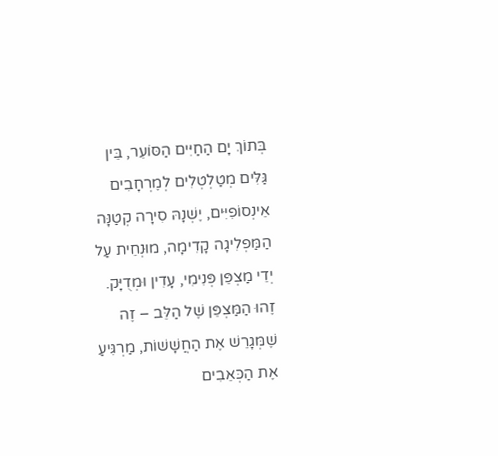בְּתוֹךְ יָם הַחַיִּים הַסּוֹעֵר, בֵּין גַּלִּים מְטַלְטְלִים לְמֶרְחָבִים אֵינְסוֹפִיִּים, יֶשְׁנָהּ סִירָה קְטַנָּה הַמַּפְלִיגָה קָדִימָה, מוּנְחֵית עַל יְדֵי מַצְפֵּן פְּנִימִי, עָדִין וּמְדֻיָּק. זֶהוּ הַמַּצְפֵּן שֶׁל הַלֵּב – זֶה שֶׁמְּגָרֵשׁ אֶת הַחֲשָׁשׁוֹת, מַרְגִּיעַ אֶת הַכְּאֵבִים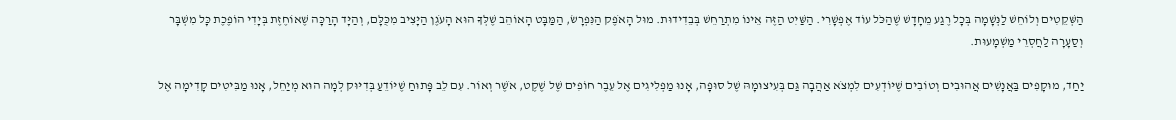הַשְּׁקֵטִים וְלוֹחֵשׁ לַנְּשָׁמָה בְּכָל רֶגַע מֵחָדָשׁ שֶׁהַכֹּל עוֹד אֶפְשָׁרִי. הַשַּׁיִט הַזֶּה אֵינוֹ מִתְרַחֵשׁ בְּבֵדִידוּת. מוּל הָאֹפֶק הַנִּפְרָשׂ, הַמַּבָּט הָאוֹהֵב שֶׁלְּךָ הוּא הָעֹגֶן הַיָּצִיב מִכֻּלָּם, וְהַיָּד הָרַכָּה שֶׁאוֹחֶזֶת בְּיָדִי הוֹפֶכֶת כָּל מִשְׁבָּר וְסַעָרָה לַחֲסְרֵי מַשְׁמָעוּת.

יַחַד, מוּקָפִים בַּאֲנָשִׁים אֲהוּבִים וְטוֹבִים שֶׁיּוֹדְעִים לִמְצֹא אַהֲבָה גַּם בְּעִיצוּמָהּ שֶׁל סוּפָה, אָנוּ מַפְלִיגִים אֶל עֵבֶר חוֹפִים שֶׁל שֶׁקֶט, אֹשֶׁר וְאוֹר. עִם לֵב פָּתוּחַ שֶׁיּוֹדֵעַ בְּדִיּוּק לְמָה הוּא מְיַחֵל, אָנוּ מַבִּיטִים קָדִימָה אֶל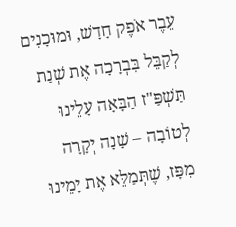עֵבֶר אֹפֶק חָדָשׁ, וּמוּכָנִים לְקַבֵּל בִּבְרָכָה אֶת שְׁנַת תַּשְׁפַּ"ז הַבָּאָה עָלֵינוּ לְטוֹבָה – שָׁנָה יְקָרָה מִפָּז, שֶׁתְּמַלֵּא אֶת יָמֵינוּ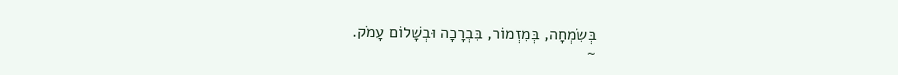בְּשִׂמְחָה, בְּמִזְמוֹר, בִּבְרָכָה וּבְשָׁלוֹם עָמֹק.
~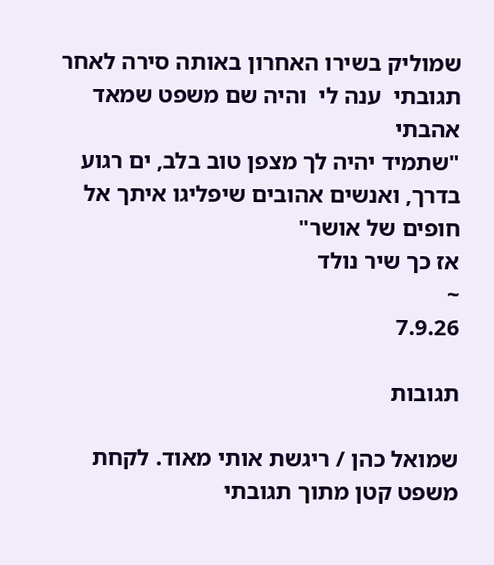שמוליק בשירו האחרון באותה סירה לאחר תגובתי  ענה לי  והיה שם משפט שמאד אהבתי
"שתמיד יהיה לך מצפן טוב בלב, ים רגוע בדרך, ואנשים אהובים שיפליגו איתך אל חופים של אושר"
אז כך שיר נולד
~
7.9.26

תגובות

שמואל כהן / ריגשת אותי מאוד. לקחת משפט קטן מתוך תגובתי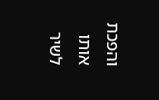והפכת אותו לשיר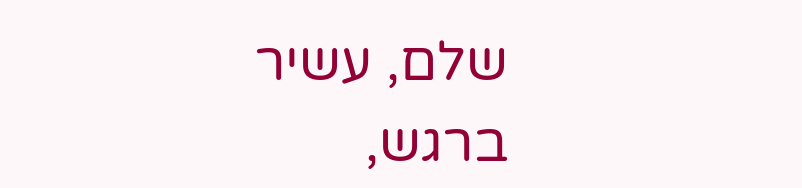שלם, עשיר ברגש,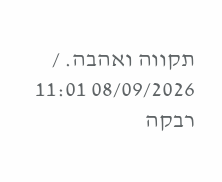תקווה ואהבה. / 08/09/2026 11:01
רבקה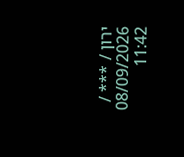ירון / *** / 08/09/2026 11:42